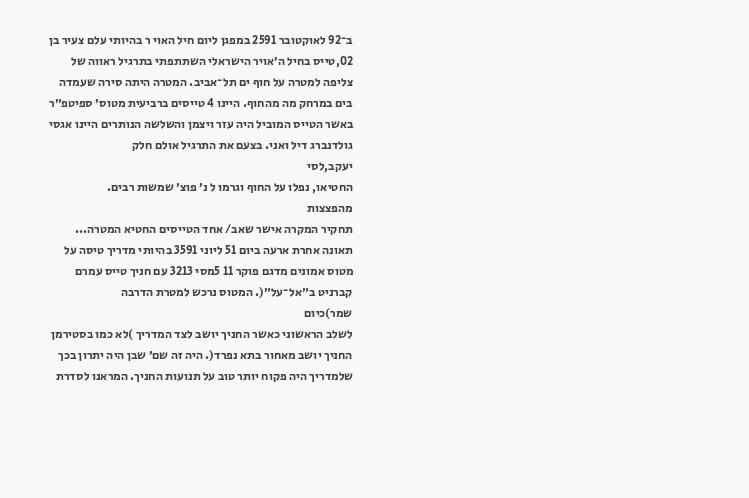ב־92 לאוקטובר 2591 במפגן ליום חיל האוי ר בהיותי עלם צעיר בן
02,טייס בחיל ה׳אויר הישראלי השתתפתי בתרגיל ראווה של
צליפה למטרה על חוף ים תל־אביב. המטרה היתה סירה שעמדה
בים במרחק מה מהחוף. היינו 4 טייסים ברביעית מטוס׳ ספיטפ״ר
באשר הטייס המוביל היה עזר ויצמן והשלשה הנותרים היינו אגסי
גולדנברג דיל ואני. בצעם את התרגיל אולם חלק
יעקב,לסי
החטיאו, נפלו על החוף וגרמו ל נ׳ פוצ׳ שמשות רבים.
מהפצצות
תחקיר המקרה אישר שאב/ אחד הטייסים החטיא המטרה...
תאונה אחרת ארעה ביום 51 ליוני 3591 בהיותי מדריך טיסה על
מטוס אמונים מדגם פוקר 11 5מסי 3213 עם חניך טייס עמרם
קברניט ב״אל־על״(. המטוס נרכש למטרת הדרבה
שמר)כיום
לשלב הראשוני כאשר החניך יושב לצד המדריך )לא כמו בסטירמן
החניך יושב מאחור בתא נפרד(. היה זה שם׳ שבן היה יתרון בכך
שלמדריך היה פקוח יותר טוב על תנועות החניך. המראנו לסדרת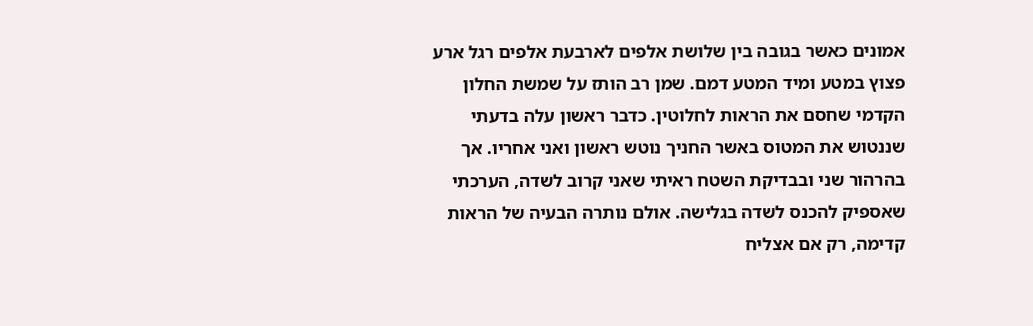אמונים כאשר בגובה בין שלושת אלפים לארבעת אלפים רגל ארע
פצוץ במטע ומיד המטע דמם. שמן רב הותז על שמשת החלון
הקדמי שחסם את הראות לחלוטין. כדבר ראשון עלה בדעתי
שננטוש את המטוס באשר החניך נוטש ראשון ואני אחריו. אך
בהרהור שני ובבדיקת השטח ראיתי שאני קרוב לשדה, הערכתי
שאספיק להכנס לשדה בגלישה. אולם נותרה הבעיה של הראות
קדימה, רק אם אצליח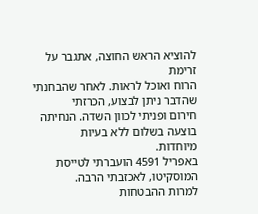להוציא הראש החוצה, אתגבר על זרימת
הרוח ואוכל לראות. לאחר שהבחנתי שהדבר ניתן לבצוע, הכרזתי
חירום ופניתי לכוון השדה. הנחיתה בוצעה בשלום ללא בעיות
מיוחדות.
באפריל 4591 הועברתי לטייסת המוסקיטו, לאכזבתי הרבה.
למרות ההבטחות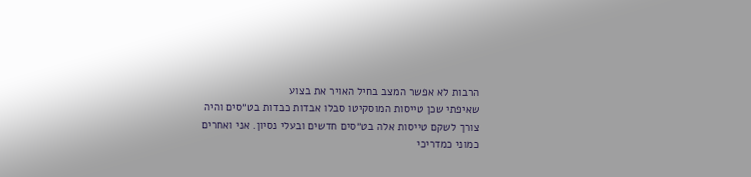הרבות לא אפשר המצב בחיל האויר את בצוע
שאיפתי שכן טייסות המוסקיטו סבלו אבדות כבדות בט״סים והיה
צורך לשקם טייסות אלה בט״סים חדשים ובעלי נסיון. אני ואחרים
כמוני כמדריכי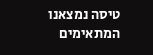טיסה נמצאנו המתאימים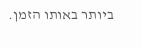ביותר באותו הזמן.